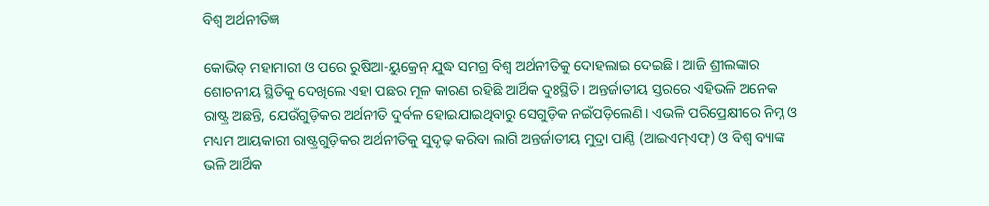ବିଶ୍ୱ ଅର୍ଥନୀତିଜ୍ଞ

କୋଭିଡ୍‌ ମହାମାରୀ ଓ ପରେ ରୁଷିଆ-ୟୁକ୍ରେନ୍‌ ଯୁଦ୍ଧ ସମଗ୍ର ବିଶ୍ୱ ଅର୍ଥନୀତିକୁ ଦୋହଲାଇ ଦେଇଛି। ଆଜି ଶ୍ରୀଲଙ୍କାର ଶୋଚନୀୟ ସ୍ଥିତିକୁ ଦେଖିଲେ ଏହା ପଛର ମୂଳ କାରଣ ରହିଛି ଆର୍ଥିକ ଦୁଃସ୍ଥିତି। ଅନ୍ତର୍ଜାତୀୟ ସ୍ତରରେ ଏହିଭଳି ଅନେକ ରାଷ୍ଟ୍ର ଅଛନ୍ତି, ଯେଉଁଗୁଡ଼ିକର ଅର୍ଥନୀତି ଦୁର୍ବଳ ହୋଇଯାଇଥିବାରୁ ସେଗୁଡ଼ିକ ନଇଁପଡ଼ିଲେଣି। ଏଭଳି ପରିପ୍ରେକ୍ଷୀରେ ନିମ୍ନ ଓ ମଧ୍ୟମ ଆୟକାରୀ ରାଷ୍ଟ୍ରଗୁଡ଼ିକର ଅର୍ଥନୀତିକୁ ସୁଦୃଢ଼ କରିବା ଲାଗି ଅନ୍ତର୍ଜାତୀୟ ମୁଦ୍ରା ପାଣ୍ଠି (ଆଇଏମ୍‌ଏଫ୍‌) ଓ ବିଶ୍ୱ ବ୍ୟାଙ୍କ ଭଳି ଆର୍ଥିକ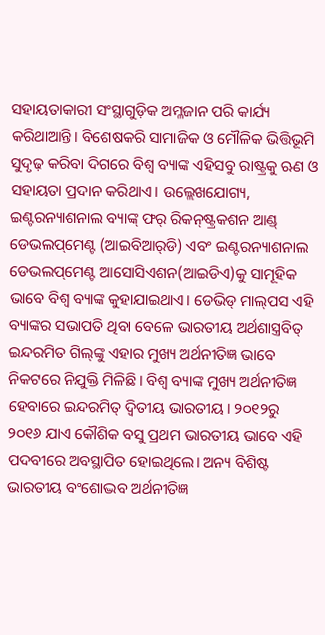ସହାୟତାକାରୀ ସଂସ୍ଥାଗୁଡ଼ିକ ଅମ୍ଳଜାନ ପରି କାର୍ଯ୍ୟ କରିଥାଆନ୍ତି। ବିଶେଷକରି ସାମାଜିକ ଓ ମୌଳିକ ଭିତ୍ତିଭୂମି ସୁଦୃଢ଼ କରିବା ଦିଗରେ ବିଶ୍ୱ ବ୍ୟାଙ୍କ ଏହିସବୁ ରାଷ୍ଟ୍ରକୁ ଋଣ ଓ ସହାୟତା ପ୍ରଦାନ କରିଥାଏ। ଉଲ୍ଲେଖଯୋଗ୍ୟ, ଇଣ୍ଟରନ୍ୟାଶନାଲ ବ୍ୟାଙ୍କ୍‌ ଫର୍‌ ରିକନ୍‌ଷ୍ଟ୍ରକଶନ ଆଣ୍ଡ୍‌ ଡେଭଲପ୍‌ମେଣ୍ଟ (ଆଇବିଆର୍‌ଡି) ଏବଂ ଇଣ୍ଟରନ୍ୟାଶନାଲ ଡେଭଲପ୍‌ମେଣ୍ଟ ଆସୋସିଏଶନ(ଆଇଡିଏ)କୁ ସାମୂହିକ ଭାବେ ବିଶ୍ୱ ବ୍ୟାଙ୍କ କୁହାଯାଇଥାଏ। ଡେଭିଡ୍‌ ମାଲ୍‌ପସ ଏହି ବ୍ୟାଙ୍କର ସଭାପତି ଥିବା ବେଳେ ଭାରତୀୟ ଅର୍ଥଶାସ୍ତ୍ରବିତ୍‌ ଇନ୍ଦରମିତ ଗିଲ୍‌ଙ୍କୁ ଏହାର ମୁଖ୍ୟ ଅର୍ଥନୀତିଜ୍ଞ ଭାବେ ନିକଟରେ ନିଯୁକ୍ତି ମିଳିଛି। ବିଶ୍ୱ ବ୍ୟାଙ୍କ ମୁଖ୍ୟ ଅର୍ଥନୀତିଜ୍ଞ ହେବାରେ ଇନ୍ଦରମିତ୍‌ ଦ୍ୱିତୀୟ ଭାରତୀୟ। ୨୦୧୨ରୁ ୨୦୧୬ ଯାଏ କୌଶିକ ବସୁ ପ୍ରଥମ ଭାରତୀୟ ଭାବେ ଏହି ପଦବୀରେ ଅବସ୍ଥାପିତ ହୋଇଥିଲେ। ଅନ୍ୟ ବିଶିଷ୍ଟ ଭାରତୀୟ ବଂଶୋଦ୍ଭବ ଅର୍ଥନୀତିଜ୍ଞ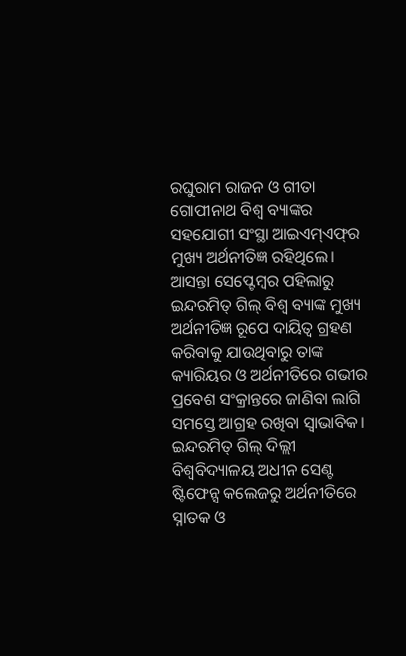ରଘୁରାମ ରାଜନ ଓ ଗୀତା ଗୋପୀନାଥ ବିଶ୍ୱ ବ୍ୟାଙ୍କର ସହଯୋଗୀ ସଂସ୍ଥା ଆଇଏମ୍‌ଏଫ୍‌ର ମୁଖ୍ୟ ଅର୍ଥନୀତିଜ୍ଞ ରହିଥିଲେ। ଆସନ୍ତା ସେପ୍ଟେମ୍ବର ପହିଲାରୁ ଇନ୍ଦରମିତ୍‌ ଗିଲ୍‌ ବିଶ୍ୱ ବ୍ୟାଙ୍କ ମୁଖ୍ୟ ଅର୍ଥନୀତିଜ୍ଞ ରୂପେ ଦାୟିତ୍ୱ ଗ୍ରହଣ କରିବାକୁ ଯାଉଥିବାରୁ ତାଙ୍କ କ୍ୟାରିୟର ଓ ଅର୍ଥନୀତିରେ ଗଭୀର ପ୍ରବେଶ ସଂକ୍ରାନ୍ତରେ ଜାଣିବା ଲାଗି ସମସ୍ତେ ଆଗ୍ରହ ରଖିବା ସ୍ବାଭାବିକ।
ଇନ୍ଦରମିତ୍‌ ଗିଲ୍‌ ଦିଲ୍ଲୀ ବିଶ୍ୱବିଦ୍ୟାଳୟ ଅଧୀନ ସେଣ୍ଟ ଷ୍ଟିଫେନ୍ସ କଲେଜରୁ ଅର୍ଥନୀତିରେ ସ୍ନାତକ ଓ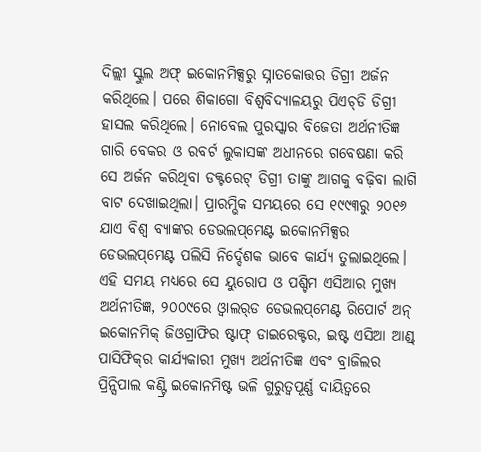ଦିଲ୍ଲୀ ସ୍କୁଲ ଅଫ୍‌ ଇକୋନମିକ୍ସରୁ ସ୍ନାତକୋତ୍ତର ଡିଗ୍ରୀ ଅର୍ଜନ କରିଥିଲେ। ପରେ ଶିକାଗୋ ବିଶ୍ୱବିଦ୍ୟାଳୟରୁ ପିଏଚ୍‌ଡି ଡିଗ୍ରୀ ହାସଲ କରିଥିଲେ। ନୋବେଲ ପୁରସ୍କାର ବିଜେତା ଅର୍ଥନୀତିଜ୍ଞ ଗାରି ବେକର ଓ ରବର୍ଟ ଲୁକାସଙ୍କ ଅଧୀନରେ ଗବେଷଣା କରି ସେ ଅର୍ଜନ କରିଥିବା ଡକ୍ଟରେଟ୍‌ ଡିଗ୍ରୀ ତାଙ୍କୁ ଆଗକୁ ବଢ଼ିବା ଲାଗି ବାଟ ଦେଖାଇଥିଲା। ପ୍ରାରମ୍ଭିକ ସମୟରେ ସେ ୧୯୯୩ରୁ ୨୦୧୬ ଯାଏ ବିଶ୍ୱ ବ୍ୟାଙ୍କର ଡେଭଲପ୍‌ମେଣ୍ଟ ଇକୋନମିକ୍ସର ଡେଭଲପ୍‌ମେଣ୍ଟ ପଲିସି ନିର୍ଦ୍ଦେଶକ ଭାବେ କାର୍ଯ୍ୟ ତୁଲାଇଥିଲେ। ଏହି ସମୟ ମଧ୍ୟରେ ସେ ୟୁରୋପ ଓ ପଶ୍ଚିମ ଏସିଆର ମୁଖ୍ୟ ଅର୍ଥନୀତିଜ୍ଞ, ୨୦୦୯ରେ ଓ୍ବାଲର୍‌ଡ ଡେଭଲପ୍‌ମେଣ୍ଟ ରିପୋର୍ଟ ଅନ୍‌ ଇକୋନମିକ୍‌ ଜିଓଗ୍ରାଫିର ଷ୍ଟାଫ୍‌ ଡାଇରେକ୍ଟର, ଇଷ୍ଟ ଏସିଆ ଆଣ୍ଡ୍‌ ପାସିଫିକ୍‌ର କାର୍ଯ୍ୟକାରୀ ମୁଖ୍ୟ ଅର୍ଥନୀତିଜ୍ଞ ଏବଂ ବ୍ରାଜିଲର ପ୍ରିନ୍ସିପାଲ କଣ୍ଟ୍ରି ଇକୋନମିଷ୍ଟ ଭଳି ଗୁରୁତ୍ୱପୂର୍ଣ୍ଣ ଦାୟିତ୍ୱରେ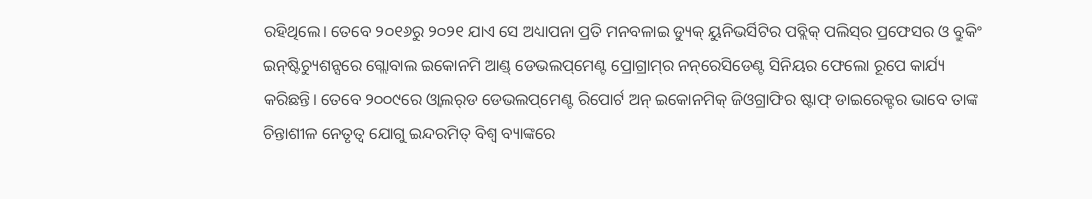ରହିଥିଲେ। ତେବେ ୨୦୧୬ରୁ ୨୦୨୧ ଯାଏ ସେ ଅଧ୍ୟାପନା ପ୍ରତି ମନବଳାଇ ଡ୍ୟୁକ୍‌ ୟୁନିଭର୍ସିଟିର ପବ୍ଲିକ୍‌ ପଲିସ୍‌ର ପ୍ରଫେସର ଓ ବ୍ରୁକିଂ ଇନ୍‌ଷ୍ଟିଚ୍ୟୁଶନ୍ସରେ ଗ୍ଲୋବାଲ ଇକୋନମି ଆଣ୍ଡ୍‌ ଡେଭଲପ୍‌ମେଣ୍ଟ ପ୍ରୋଗ୍ରାମ୍‌ର ନନ୍‌ରେସିଡେଣ୍ଟ ସିନିୟର ଫେଲୋ ରୂପେ କାର୍ଯ୍ୟ କରିଛନ୍ତି। ତେବେ ୨୦୦୯ରେ ଓ୍ବାଲର୍‌ଡ ଡେଭଲପ୍‌ମେଣ୍ଟ ରିପୋର୍ଟ ଅନ୍‌ ଇକୋନମିକ୍‌ ଜିଓଗ୍ରାଫିର ଷ୍ଟାଫ୍‌ ଡାଇରେକ୍ଟର ଭାବେ ତାଙ୍କ ଚିନ୍ତାଶୀଳ ନେତୃତ୍ୱ ଯୋଗୁ ଇନ୍ଦରମିତ୍‌ ବିଶ୍ୱ ବ୍ୟାଙ୍କରେ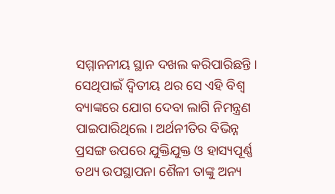ସମ୍ମାନନୀୟ ସ୍ଥାନ ଦଖଲ କରିପାରିଛନ୍ତି। ସେଥିପାଇଁ ଦ୍ୱିତୀୟ ଥର ସେ ଏହି ବିଶ୍ୱ ବ୍ୟାଙ୍କରେ ଯୋଗ ଦେବା ଲାଗି ନିମନ୍ତ୍ରଣ ପାଇପାରିଥିଲେ। ଅର୍ଥନୀତିର ବିଭିନ୍ନ ପ୍ରସଙ୍ଗ ଉପରେ ଯୁକ୍ତିଯୁକ୍ତ ଓ ହାସ୍ୟପୂର୍ଣ୍ଣ ତଥ୍ୟ ଉପସ୍ଥାପନା ଶୈଳୀ ତାଙ୍କୁ ଅନ୍ୟ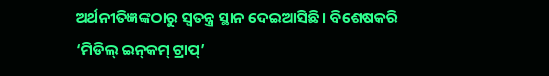ଅର୍ଥନୀତିଜ୍ଞଙ୍କଠାରୁ ସ୍ବତନ୍ତ୍ର ସ୍ଥାନ ଦେଇଆସିଛି। ବିଶେଷକରି ‘ମିଡିଲ୍‌ ଇନ୍‌କମ୍‌ ଟ୍ରାପ୍‌’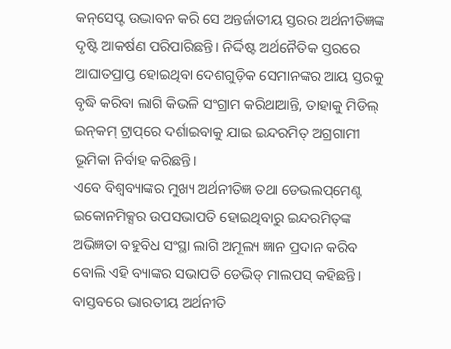କନ୍‌ସେପ୍ଟ ଉଦ୍ଭାବନ କରି ସେ ଅନ୍ତର୍ଜାତୀୟ ସ୍ତରର ଅର୍ଥନୀତିଜ୍ଞଙ୍କ ଦୃଷ୍ଟି ଆକର୍ଷଣ ପରିପାରିଛନ୍ତି। ନିର୍ଦ୍ଦିଷ୍ଟ ଅର୍ଥନୈତିକ ସ୍ତରରେ ଆଘାତପ୍ରାପ୍ତ ହୋଇଥିବା ଦେଶଗୁଡ଼ିକ ସେମାନଙ୍କର ଆୟ ସ୍ତରକୁ ବୃଦ୍ଧି କରିବା ଲାଗି କିଭଳି ସଂଗ୍ରାମ କରିଥାଆନ୍ତି, ତାହାକୁ ମିଡିଲ୍‌ ଇନ୍‌କମ୍‌ ଟ୍ରାପ୍‌ରେ ଦର୍ଶାଇବାକୁ ଯାଇ ଇନ୍ଦରମିତ୍‌ ଅଗ୍ରଗାମୀ ଭୂମିକା ନିର୍ବାହ କରିଛନ୍ତି।
ଏବେ ବିଶ୍ୱବ୍ୟାଙ୍କର ମୁଖ୍ୟ ଅର୍ଥନୀତିଜ୍ଞ ତଥା ଡେଭଲପ୍‌ମେଣ୍ଟ ଇକୋନମିକ୍ସର ଉପସଭାପତି ହୋଇଥିବାରୁ ଇନ୍ଦରମିତ୍‌ଙ୍କ ଅଭିଜ୍ଞତା ବହୁବିଧ ସଂସ୍ଥା ଲାଗି ଅମୂଲ୍ୟ ଜ୍ଞାନ ପ୍ରଦାନ କରିବ ବୋଲି ଏହି ବ୍ୟାଙ୍କର ସଭାପତି ଡେଭିଡ୍‌ ମାଲପସ୍‌ କହିଛନ୍ତି। ବାସ୍ତବରେ ଭାରତୀୟ ଅର୍ଥନୀତି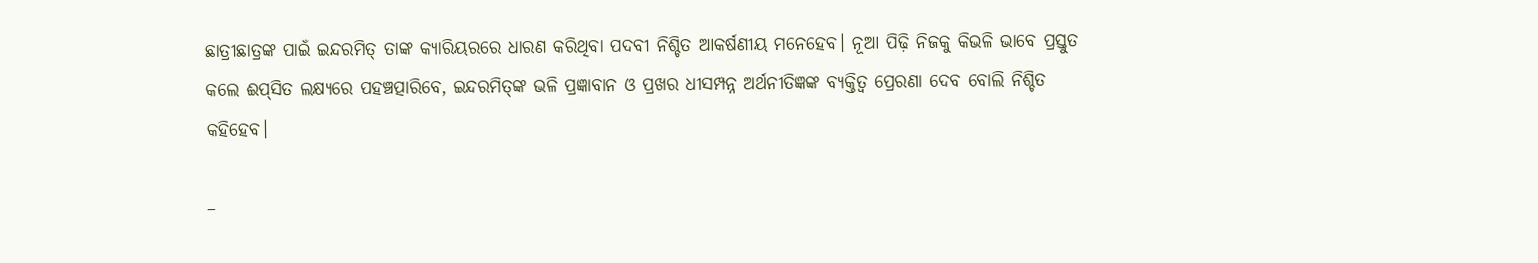ଛାତ୍ରୀଛାତ୍ରଙ୍କ ପାଇଁ ଇନ୍ଦରମିତ୍‌ ତାଙ୍କ କ୍ୟାରିୟରରେ ଧାରଣ କରିଥିବା ପଦବୀ ନିଶ୍ଚିତ ଆକର୍ଷଣୀୟ ମନେହେବ। ନୂଆ ପିଢ଼ି ନିଜକୁ କିଭଳି ଭାବେ ପ୍ରସ୍ତୁତ କଲେ ଈପ୍‌ସିତ ଲକ୍ଷ୍ୟରେ ପହଞ୍ଚତ୍ପାରିବେ, ଇନ୍ଦରମିତ୍‌ଙ୍କ ଭଳି ପ୍ରଜ୍ଞାବାନ ଓ ପ୍ରଖର ଧୀସମ୍ପନ୍ନ ଅର୍ଥନୀତିଜ୍ଞଙ୍କ ବ୍ୟକ୍ତିତ୍ୱ ପ୍ରେରଣା ଦେବ ବୋଲି ନିଶ୍ଚିତ କହିହେବ।

–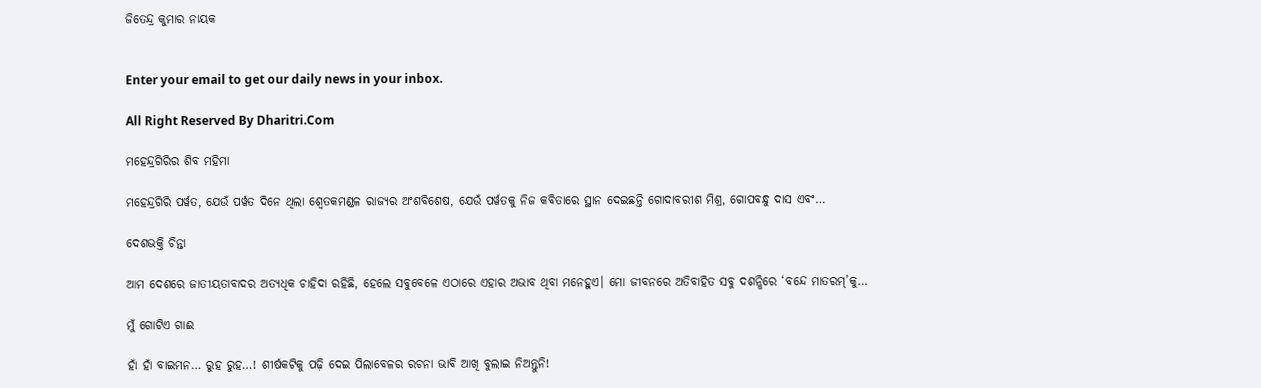ଜିତେନ୍ଦ୍ର କୁମାର ନାୟକ


Enter your email to get our daily news in your inbox.

All Right Reserved By Dharitri.Com

ମହେନ୍ଦ୍ରଗିରିର ଶିବ ମହିମା

ମହେନ୍ଦ୍ରଗିରି ପର୍ୱତ, ଯେଉଁ ପର୍ୱତ ଦିନେ ଥିଲା ଶ୍ୱେତକମଣ୍ଡଳ ରାଜ୍ୟର ଅଂଶବିଶେଷ, ଯେଉଁ ପର୍ୱତକୁ ନିଜ କବିତାରେ ସ୍ଥାନ ଦେଇଛନ୍ତି ଗୋଦାବରୀଶ ମିଶ୍ର, ଗୋପବନ୍ଧୁ ଦାସ ଏବଂ…

ଦେଶଭକ୍ତି ଚିନ୍ତା

ଆମ ଦେଶରେ ଜାତୀୟତାବାଦର ଅତ୍ୟଧିକ ଚାହିଦା ରହିଛି, ହେଲେ ସବୁବେଳେ ଏଠାରେ ଏହାର ଅଭାବ ଥିବା ମନେହୁଏ। ମୋ ଜୀବନରେ ଅତିବାହିତ ସବୁ ଦଶନ୍ଧିରେ ‘ବନ୍ଦେ ମାତରମ୍‌’କୁ…

ମୁଁ ଗୋଟିଏ ଗାଈ

ହାଁ ହାଁ ବାଇମନ… ରୁହ ରୁହ…! ଶୀର୍ଷକଟିକୁ ପଢ଼ି ଦେଇ ପିଲାବେଳର ରଚନା ଭାବି ଆଖି ବୁଲାଇ ନିଅନ୍ତୁନି!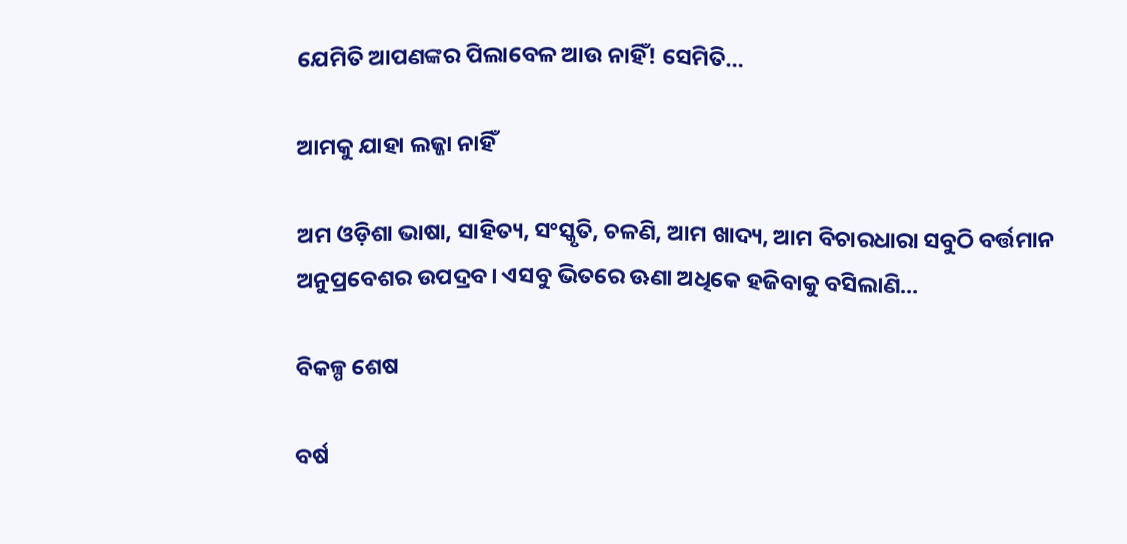ଯେମିତି ଆପଣଙ୍କର ପିଲାବେଳ ଆଉ ନାହିଁ! ସେମିତି…

ଆମକୁ ଯାହା ଲଜ୍ଜା ନାହିଁ

ଅମ ଓଡ଼ିଶା ଭାଷା, ସାହିତ୍ୟ, ସଂସ୍କୃତି, ଚଳଣି, ଆମ ଖାଦ୍ୟ, ଆମ ବିଚାରଧାରା ସବୁଠି ବର୍ତ୍ତମାନ ଅନୁପ୍ରବେଶର ଉପଦ୍ରବ। ଏସବୁ ଭିତରେ ଊଣା ଅଧିକେ ହଜିବାକୁ ବସିଲାଣି…

ବିକଳ୍ପ ଶେଷ

ବର୍ଷ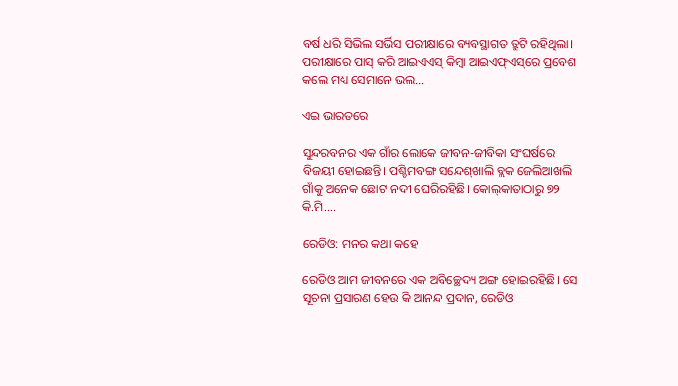ବର୍ଷ ଧରି ସିଭିଲ ସର୍ଭିସ ପରୀକ୍ଷାରେ ବ୍ୟବସ୍ଥାଗତ ତ୍ରୁଟି ରହିଥିଲା। ପରୀକ୍ଷାରେ ପାସ୍‌ କରି ଆଇଏଏସ୍‌ କିମ୍ବା ଆଇଏଫ୍‌ଏସ୍‌ରେ ପ୍ରବେଶ କଲେ ମଧ୍ୟ ସେମାନେ ଭଲ…

ଏଇ ଭାରତରେ

ସୁନ୍ଦରବନର ଏକ ଗାଁର ଲୋକେ ଜୀବନ-ଜୀବିକା ସଂଘର୍ଷରେ ବିଜୟୀ ହୋଇଛନ୍ତି। ପଶ୍ଚିମବଙ୍ଗ ସନ୍ଦେଶ୍‌ଖାଲି ବ୍ଲକ ଜେଲିଆଖଲି ଗାଁକୁ ଅନେକ ଛୋଟ ନଦୀ ଘେରିରହିଛି। କୋଲ୍‌କାତାଠାରୁ ୭୨ କି.ମି.…

ରେଡିଓ: ମନର କଥା କହେ

ରେଡିଓ ଆମ ଜୀବନରେ ଏକ ଅବିଚ୍ଛେଦ୍ୟ ଅଙ୍ଗ ହୋଇରହିଛି। ସେ ସୂଚନା ପ୍ରସାରଣ ହେଉ କି ଆନନ୍ଦ ପ୍ରଦାନ, ରେଡିଓ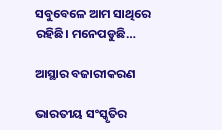ସବୁବେଳେ ଆମ ସାଥିରେ ରହିଛି। ମନେପଡୁଛି…

ଆସ୍ଥାର ବଜାରୀକରଣ

ଭାରତୀୟ ସଂସ୍କୃତିର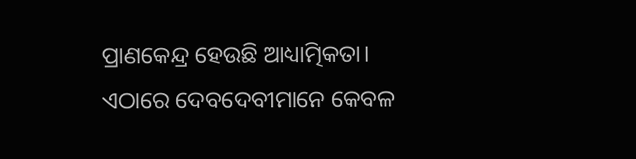ପ୍ରାଣକେନ୍ଦ୍ର ହେଉଛି ଆଧ୍ୟାତ୍ମିକତା। ଏଠାରେ ଦେବଦେବୀମାନେ କେବଳ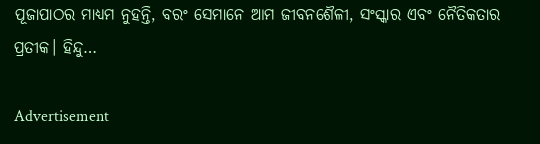ପୂଜାପାଠର ମାଧ୍ୟମ ନୁହନ୍ତି, ବରଂ ସେମାନେ ଆମ ଜୀବନଶୈଳୀ, ସଂସ୍କାର ଏବଂ ନୈତିକତାର ପ୍ରତୀକ। ହିନ୍ଦୁ…

Advertisement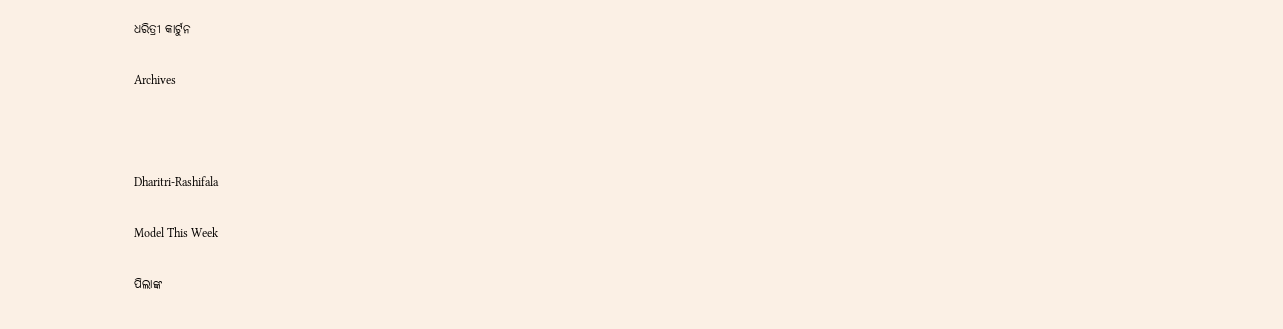ଧରିତ୍ରୀ କାର୍ଟୁନ

Archives



Dharitri-Rashifala

Model This Week

ପିଲାଙ୍କ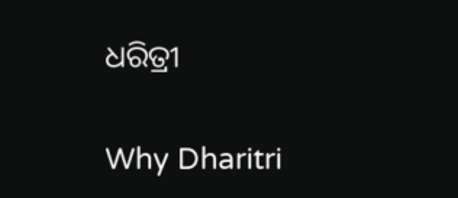ଧରିତ୍ରୀ

Why Dharitri